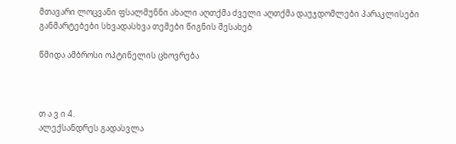მთავარი ლოცვანი ფსალმუნნი ახალი აღთქმა ძველი აღთქმა დაუჯდომლები პარაკლისები განმარტებები სხვადასხვა თემები წიგნის შესახებ

წმიდა ამბროსი ოპტინელის ცხოვრება



თ ა ვ ი 4.
ალექსანდრეს გადასვლა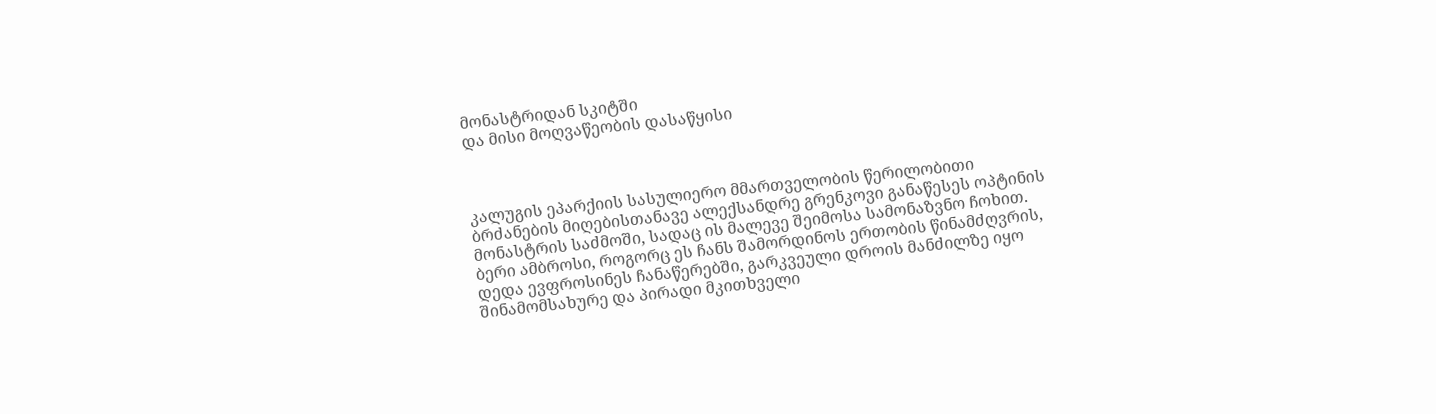მონასტრიდან სკიტში
და მისი მოღვაწეობის დასაწყისი



კალუგის ეპარქიის სასულიერო მმართველობის წერილობითი ბრძანების მიღებისთანავე ალექსანდრე გრენკოვი განაწესეს ოპტინის მონასტრის საძმოში, სადაც ის მალევე შეიმოსა სამონაზვნო ჩოხით. ბერი ამბროსი, როგორც ეს ჩანს შამორდინოს ერთობის წინამძღვრის, დედა ევფროსინეს ჩანაწერებში, გარკვეული დროის მანძილზე იყო შინამომსახურე და პირადი მკითხველი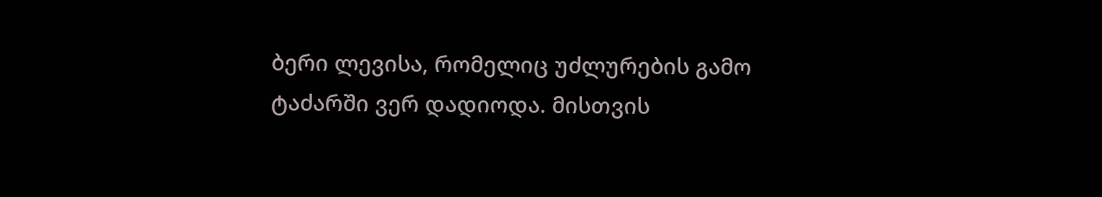ბერი ლევისა, რომელიც უძლურების გამო ტაძარში ვერ დადიოდა. მისთვის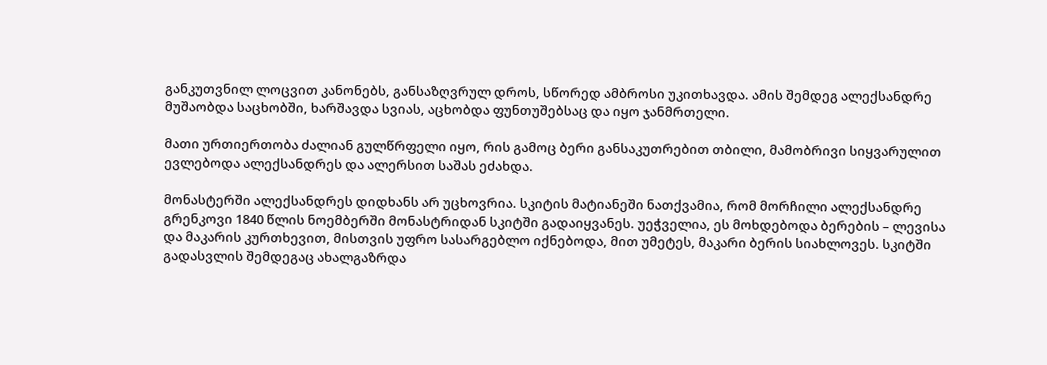განკუთვნილ ლოცვით კანონებს, განსაზღვრულ დროს, სწორედ ამბროსი უკითხავდა. ამის შემდეგ ალექსანდრე მუშაობდა საცხობში, ხარშავდა სვიას, აცხობდა ფუნთუშებსაც და იყო ჯანმრთელი.

მათი ურთიერთობა ძალიან გულწრფელი იყო, რის გამოც ბერი განსაკუთრებით თბილი, მამობრივი სიყვარულით ევლებოდა ალექსანდრეს და ალერსით საშას ეძახდა.

მონასტერში ალექსანდრეს დიდხანს არ უცხოვრია. სკიტის მატიანეში ნათქვამია, რომ მორჩილი ალექსანდრე გრენკოვი 1840 წლის ნოემბერში მონასტრიდან სკიტში გადაიყვანეს. უეჭველია, ეს მოხდებოდა ბერების – ლევისა და მაკარის კურთხევით, მისთვის უფრო სასარგებლო იქნებოდა, მით უმეტეს, მაკარი ბერის სიახლოვეს. სკიტში გადასვლის შემდეგაც ახალგაზრდა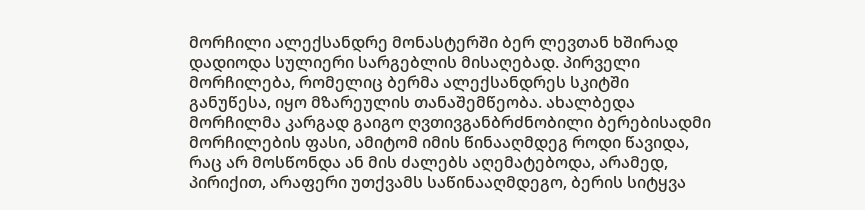მორჩილი ალექსანდრე მონასტერში ბერ ლევთან ხშირად დადიოდა სულიერი სარგებლის მისაღებად. პირველი მორჩილება, რომელიც ბერმა ალექსანდრეს სკიტში განუწესა, იყო მზარეულის თანაშემწეობა. ახალბედა მორჩილმა კარგად გაიგო ღვთივგანბრძნობილი ბერებისადმი მორჩილების ფასი, ამიტომ იმის წინააღმდეგ როდი წავიდა, რაც არ მოსწონდა ან მის ძალებს აღემატებოდა, არამედ, პირიქით, არაფერი უთქვამს საწინააღმდეგო, ბერის სიტყვა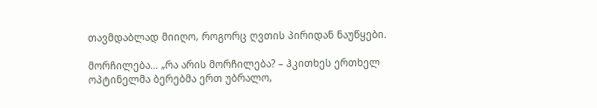თავმდაბლად მიიღო, როგორც ღვთის პირიდან ნაუწყები.

მორჩილება… „რა არის მორჩილება? – ჰკითხეს ერთხელ ოპტინელმა ბერებმა ერთ უბრალო,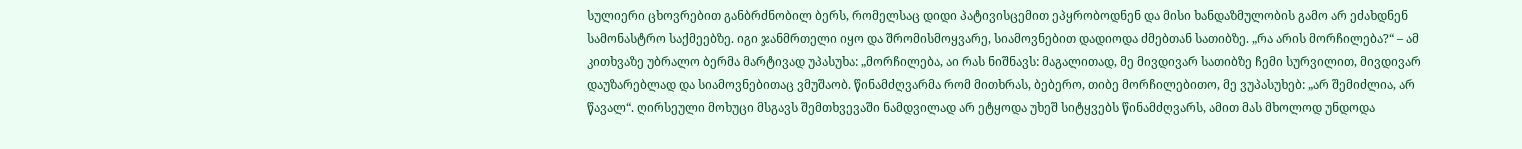სულიერი ცხოვრებით განბრძნობილ ბერს, რომელსაც დიდი პატივისცემით ეპყრობოდნენ და მისი ხანდაზმულობის გამო არ ეძახდნენ სამონასტრო საქმეებზე. იგი ჯანმრთელი იყო და შრომისმოყვარე, სიამოვნებით დადიოდა ძმებთან სათიბზე. „რა არის მორჩილება?“ – ამ კითხვაზე უბრალო ბერმა მარტივად უპასუხა: „მორჩილება, აი რას ნიშნავს: მაგალითად, მე მივდივარ სათიბზე ჩემი სურვილით, მივდივარ დაუზარებლად და სიამოვნებითაც ვმუშაობ. წინამძღვარმა რომ მითხრას, ბებერო, თიბე მორჩილებითო, მე ვუპასუხებ: „არ შემიძლია, არ წავალ“. ღირსეული მოხუცი მსგავს შემთხვევაში ნამდვილად არ ეტყოდა უხეშ სიტყვებს წინამძღვარს, ამით მას მხოლოდ უნდოდა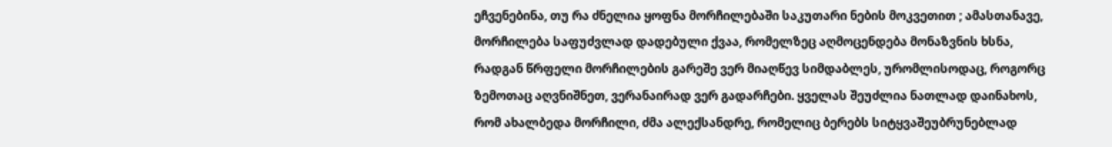ეჩვენებინა, თუ რა ძნელია ყოფნა მორჩილებაში საკუთარი ნების მოკვეთით ; ამასთანავე, მორჩილება საფუძვლად დადებული ქვაა, რომელზეც აღმოცენდება მონაზვნის ხსნა, რადგან წრფელი მორჩილების გარეშე ვერ მიაღწევ სიმდაბლეს, ურომლისოდაც, როგორც ზემოთაც აღვნიშნეთ, ვერანაირად ვერ გადარჩები. ყველას შეუძლია ნათლად დაინახოს, რომ ახალბედა მორჩილი, ძმა ალექსანდრე, რომელიც ბერებს სიტყვაშეუბრუნებლად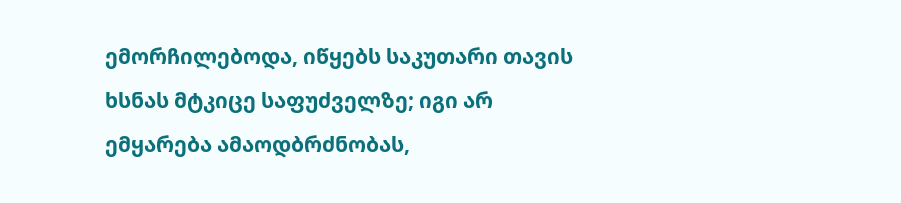ემორჩილებოდა, იწყებს საკუთარი თავის ხსნას მტკიცე საფუძველზე; იგი არ ემყარება ამაოდბრძნობას,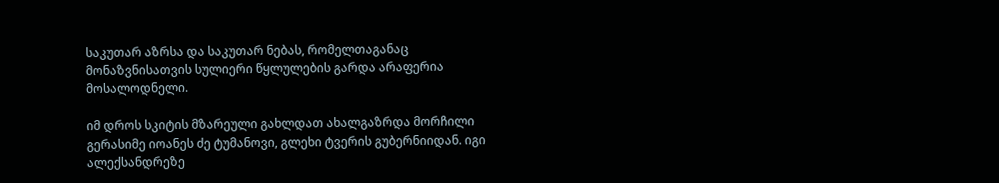საკუთარ აზრსა და საკუთარ ნებას, რომელთაგანაც მონაზვნისათვის სულიერი წყლულების გარდა არაფერია მოსალოდნელი.

იმ დროს სკიტის მზარეული გახლდათ ახალგაზრდა მორჩილი გერასიმე იოანეს ძე ტუმანოვი, გლეხი ტვერის გუბერნიიდან. იგი ალექსანდრეზე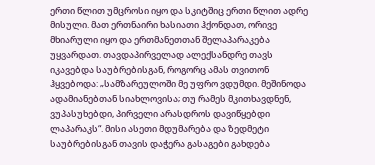ერთი წლით უმცროსი იყო და სკიტშიც ერთი წლით ადრე მისული. მათ ერთნაირი ხასიათი ჰქონდათ, ორივე მხიარული იყო და ერთმანეთთან შელაპარაკება უყვარდათ. თავდაპირველად ალექსანდრე თავს იკავებდა საუბრებისგან, როგორც ამას თვითონ ჰყვებოდა: „სამზარეულოში მე უფრო ვდუმდი. მეშინოდა ადამიანებთან სიახლოვისა; თუ რამეს მკითხავდნენ, ვუპასუხებდი, პირველი არასდროს დავიწყებდი ლაპარაკს“. მისი ასეთი მდუმარება და ზედმეტი საუბრებისგან თავის დაჭერა გასაგები გახდება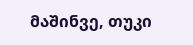მაშინვე, თუკი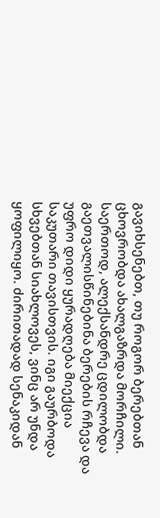გავიხსენებთ, თუ როგორ ბერებთან ცხოვრობდა ახალგაზრდა მორჩილი. საერთოდ, ალექსანდრე ცდილობდა გაეთვალისწინებინა ბერების რჩევა და უფრო დიდი ყურადღება მიექცია საკუთარი თავისთვის. იგი გაურბოდა სხვებთან სიახლოვეს, ვინც არ უნდა ყოფილიყო. ძირითადად სენაკიდან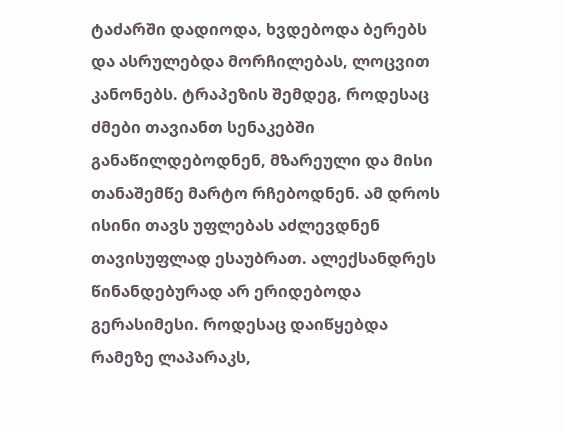ტაძარში დადიოდა, ხვდებოდა ბერებს და ასრულებდა მორჩილებას, ლოცვით კანონებს. ტრაპეზის შემდეგ, როდესაც ძმები თავიანთ სენაკებში განაწილდებოდნენ, მზარეული და მისი თანაშემწე მარტო რჩებოდნენ. ამ დროს ისინი თავს უფლებას აძლევდნენ თავისუფლად ესაუბრათ. ალექსანდრეს წინანდებურად არ ერიდებოდა გერასიმესი. როდესაც დაიწყებდა რამეზე ლაპარაკს,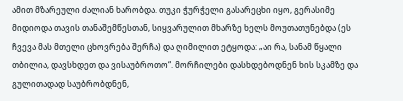ამით მზარეული ძალიან ხარობდა. თუკი ჭურჭელი გასარეცხი იყო, გერასიმე მიდიოდა თავის თანაშემწესთან, სიყვარულით მხარზე ხელს მოუთათუნებდა (ეს ჩვევა მას მთელი ცხოვრება შერჩა) და ღიმილით ეტყოდა: „აი რა, სანამ წყალი თბილია, დავსხდეთ და ვისაუბროთო“. მორჩილები დასხდებოდნენ ხის სკამზე და გულითადად საუბრობდნენ,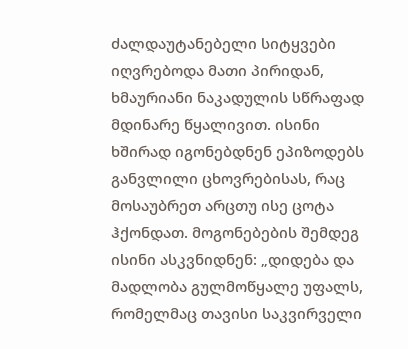ძალდაუტანებელი სიტყვები იღვრებოდა მათი პირიდან, ხმაურიანი ნაკადულის სწრაფად მდინარე წყალივით. ისინი ხშირად იგონებდნენ ეპიზოდებს განვლილი ცხოვრებისას, რაც მოსაუბრეთ არცთუ ისე ცოტა ჰქონდათ. მოგონებების შემდეგ ისინი ასკვნიდნენ: „დიდება და მადლობა გულმოწყალე უფალს, რომელმაც თავისი საკვირველი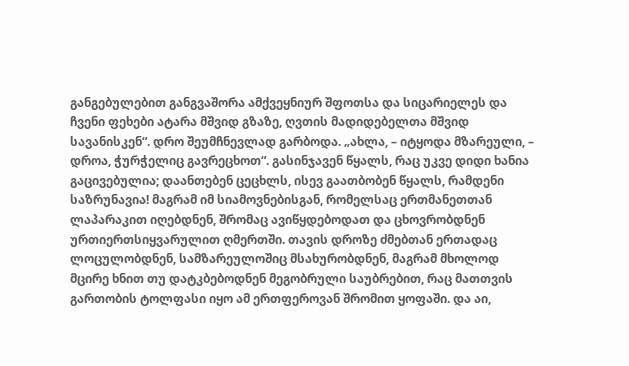განგებულებით განგვაშორა ამქვეყნიურ შფოთსა და სიცარიელეს და ჩვენი ფეხები ატარა მშვიდ გზაზე, ღვთის მადიდებელთა მშვიდ სავანისკენ“. დრო შეუმჩნევლად გარბოდა. „ახლა, – იტყოდა მზარეული, – დროა, ჭურჭელიც გავრეცხოთ“. გასინჯავენ წყალს, რაც უკვე დიდი ხანია გაცივებულია; დაანთებენ ცეცხლს, ისევ გაათბობენ წყალს, რამდენი საზრუნავია! მაგრამ იმ სიამოვნებისგან, რომელსაც ერთმანეთთან ლაპარაკით იღებდნენ, შრომაც ავიწყდებოდათ და ცხოვრობდნენ ურთიერთსიყვარულით ღმერთში. თავის დროზე ძმებთან ერთადაც ლოცულობდნენ, სამზარეულოშიც მსახურობდნენ, მაგრამ მხოლოდ მცირე ხნით თუ დატკბებოდნენ მეგობრული საუბრებით, რაც მათთვის გართობის ტოლფასი იყო ამ ერთფეროვან შრომით ყოფაში. და აი,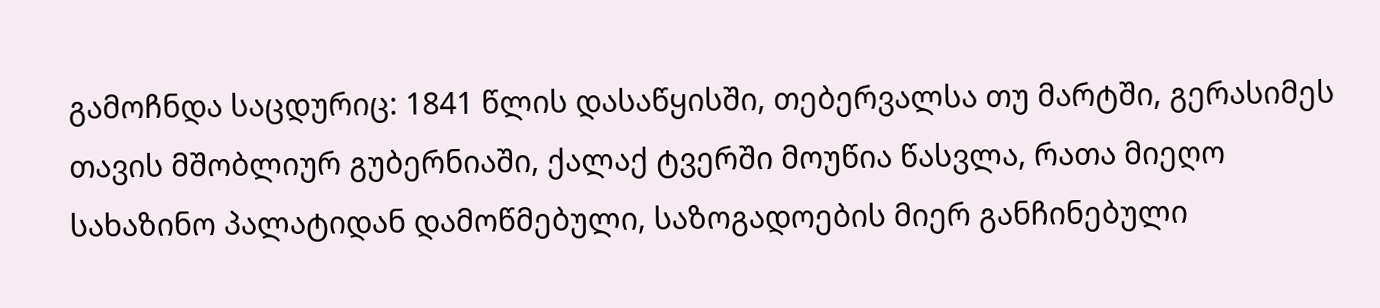გამოჩნდა საცდურიც: 1841 წლის დასაწყისში, თებერვალსა თუ მარტში, გერასიმეს თავის მშობლიურ გუბერნიაში, ქალაქ ტვერში მოუწია წასვლა, რათა მიეღო სახაზინო პალატიდან დამოწმებული, საზოგადოების მიერ განჩინებული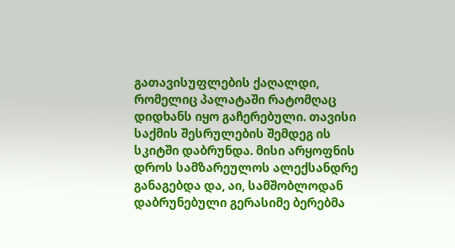გათავისუფლების ქაღალდი, რომელიც პალატაში რატომღაც დიდხანს იყო გაჩერებული. თავისი საქმის შესრულების შემდეგ ის სკიტში დაბრუნდა. მისი არყოფნის დროს სამზარეულოს ალექსანდრე განაგებდა და, აი, სამშობლოდან დაბრუნებული გერასიმე ბერებმა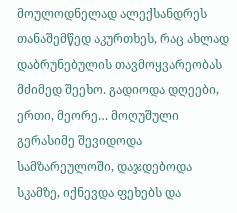მოულოდნელად ალექსანდრეს თანაშემწედ აკურთხეს, რაც ახლად დაბრუნებულის თავმოყვარეობას მძიმედ შეეხო. გადიოდა დღეები, ერთი, მეორე… მოღუშული გერასიმე შევიდოდა სამზარეულოში, დაჯდებოდა სკამზე, იქნევდა ფეხებს და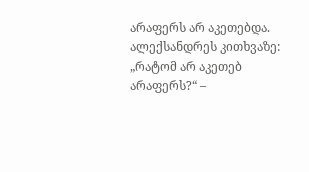არაფერს არ აკეთებდა. ალექსანდრეს კითხვაზე: „რატომ არ აკეთებ არაფერს?“ –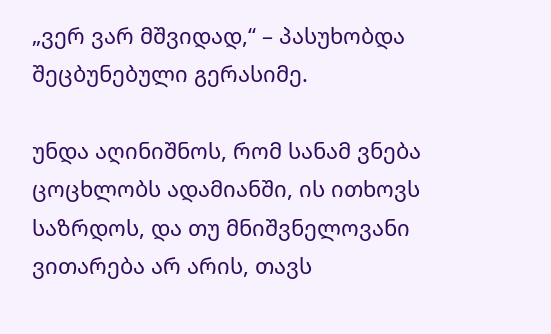„ვერ ვარ მშვიდად,“ – პასუხობდა შეცბუნებული გერასიმე.

უნდა აღინიშნოს, რომ სანამ ვნება ცოცხლობს ადამიანში, ის ითხოვს საზრდოს, და თუ მნიშვნელოვანი ვითარება არ არის, თავს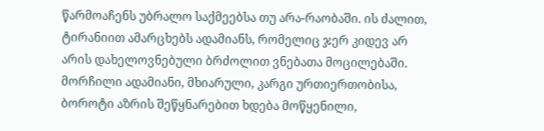წარმოაჩენს უბრალო საქმეებსა თუ არა-რაობაში. ის ძალით, ტირანიით ამარცხებს ადამიანს, რომელიც ჯერ კიდევ არ არის დახელოვნებული ბრძოლით ვნებათა მოცილებაში. მორჩილი ადამიანი, მხიარული, კარგი ურთიერთობისა, ბოროტი აზრის შეწყნარებით ხდება მოწყენილი,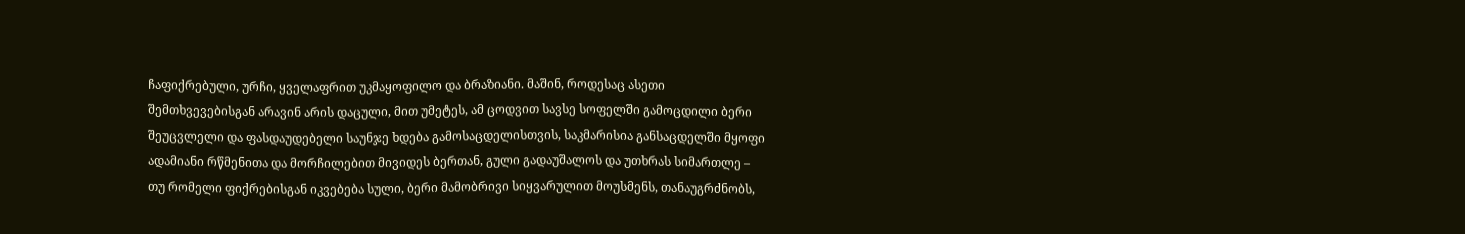ჩაფიქრებული, ურჩი, ყველაფრით უკმაყოფილო და ბრაზიანი. მაშინ, როდესაც ასეთი შემთხვევებისგან არავინ არის დაცული, მით უმეტეს, ამ ცოდვით სავსე სოფელში გამოცდილი ბერი შეუცვლელი და ფასდაუდებელი საუნჯე ხდება გამოსაცდელისთვის, საკმარისია განსაცდელში მყოფი ადამიანი რწმენითა და მორჩილებით მივიდეს ბერთან, გული გადაუშალოს და უთხრას სიმართლე – თუ რომელი ფიქრებისგან იკვებება სული, ბერი მამობრივი სიყვარულით მოუსმენს, თანაუგრძნობს,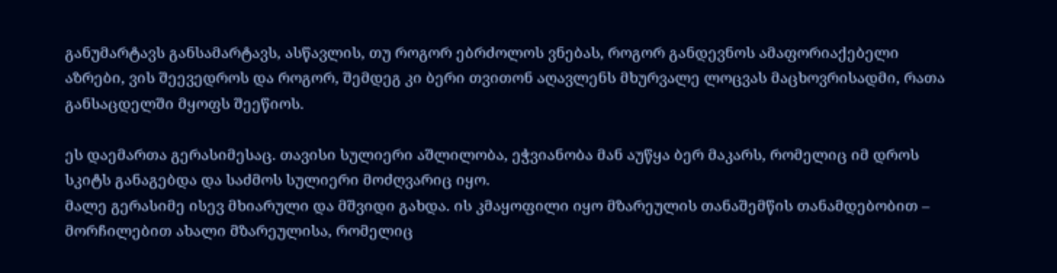განუმარტავს განსამარტავს, ასწავლის, თუ როგორ ებრძოლოს ვნებას, როგორ განდევნოს ამაფორიაქებელი აზრები, ვის შეევედროს და როგორ, შემდეგ კი ბერი თვითონ აღავლენს მხურვალე ლოცვას მაცხოვრისადმი, რათა განსაცდელში მყოფს შეეწიოს.

ეს დაემართა გერასიმესაც. თავისი სულიერი აშლილობა, ეჭვიანობა მან აუწყა ბერ მაკარს, რომელიც იმ დროს სკიტს განაგებდა და საძმოს სულიერი მოძღვარიც იყო.
მალე გერასიმე ისევ მხიარული და მშვიდი გახდა. ის კმაყოფილი იყო მზარეულის თანაშემწის თანამდებობით – მორჩილებით ახალი მზარეულისა, რომელიც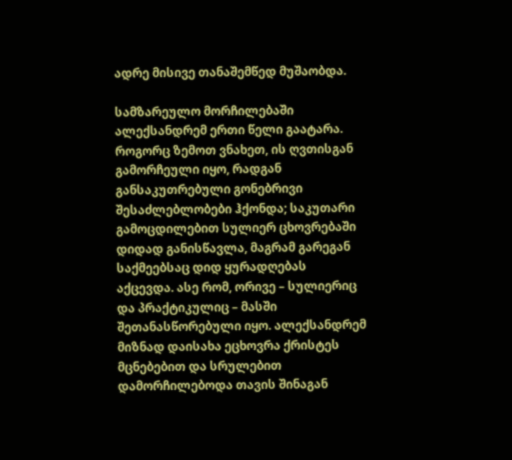ადრე მისივე თანაშემწედ მუშაობდა.

სამზარეულო მორჩილებაში ალექსანდრემ ერთი წელი გაატარა. როგორც ზემოთ ვნახეთ, ის ღვთისგან გამორჩეული იყო, რადგან განსაკუთრებული გონებრივი შესაძლებლობები ჰქონდა; საკუთარი გამოცდილებით სულიერ ცხოვრებაში დიდად განისწავლა, მაგრამ გარეგან საქმეებსაც დიდ ყურადღებას აქცევდა. ასე რომ, ორივე – სულიერიც და პრაქტიკულიც – მასში შეთანასწორებული იყო. ალექსანდრემ მიზნად დაისახა ეცხოვრა ქრისტეს მცნებებით და სრულებით დამორჩილებოდა თავის შინაგან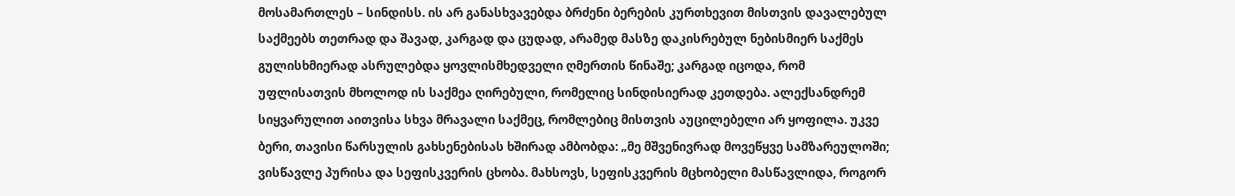მოსამართლეს – სინდისს. ის არ განასხვავებდა ბრძენი ბერების კურთხევით მისთვის დავალებულ საქმეებს თეთრად და შავად, კარგად და ცუდად, არამედ მასზე დაკისრებულ ნებისმიერ საქმეს გულისხმიერად ასრულებდა ყოვლისმხედველი ღმერთის წინაშე; კარგად იცოდა, რომ უფლისათვის მხოლოდ ის საქმეა ღირებული, რომელიც სინდისიერად კეთდება. ალექსანდრემ სიყვარულით აითვისა სხვა მრავალი საქმეც, რომლებიც მისთვის აუცილებელი არ ყოფილა. უკვე ბერი, თავისი წარსულის გახსენებისას ხშირად ამბობდა: „მე მშვენივრად მოვეწყვე სამზარეულოში; ვისწავლე პურისა და სეფისკვერის ცხობა. მახსოვს, სეფისკვერის მცხობელი მასწავლიდა, როგორ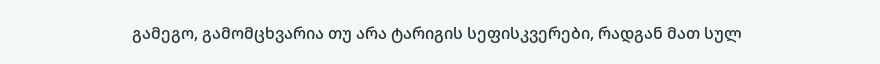გამეგო, გამომცხვარია თუ არა ტარიგის სეფისკვერები, რადგან მათ სულ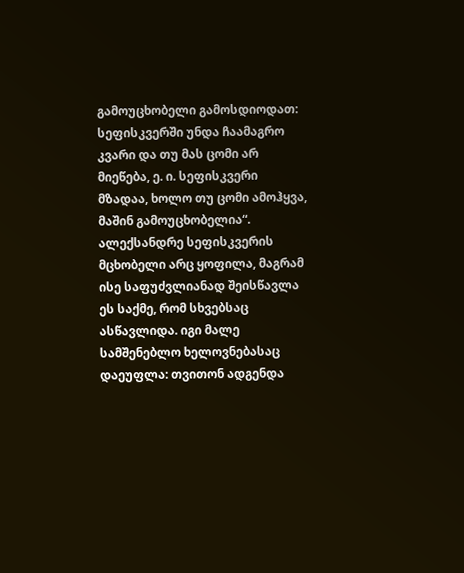გამოუცხობელი გამოსდიოდათ: სეფისკვერში უნდა ჩაამაგრო კვარი და თუ მას ცომი არ მიეწება, ე. ი. სეფისკვერი მზადაა, ხოლო თუ ცომი ამოჰყვა, მაშინ გამოუცხობელია“. ალექსანდრე სეფისკვერის მცხობელი არც ყოფილა, მაგრამ ისე საფუძვლიანად შეისწავლა ეს საქმე, რომ სხვებსაც ასწავლიდა. იგი მალე სამშენებლო ხელოვნებასაც დაეუფლა: თვითონ ადგენდა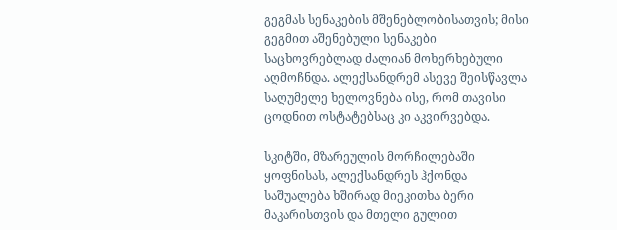გეგმას სენაკების მშენებლობისათვის; მისი გეგმით აშენებული სენაკები საცხოვრებლად ძალიან მოხერხებული აღმოჩნდა. ალექსანდრემ ასევე შეისწავლა საღუმელე ხელოვნება ისე, რომ თავისი ცოდნით ოსტატებსაც კი აკვირვებდა.

სკიტში, მზარეულის მორჩილებაში ყოფნისას, ალექსანდრეს ჰქონდა საშუალება ხშირად მიეკითხა ბერი მაკარისთვის და მთელი გულით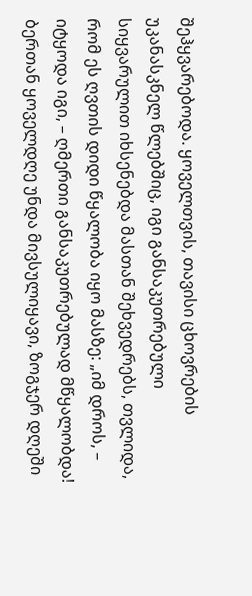შეჰყვარებოდა. ყოველთვის, თავისი ცხოვრების უკანასკნელ წლებშიც, იგი განსაკუთრებული სიყვარულით იხსენებდა მასთან შეხვედრებს, თვლიდა, რომ ეს ღვთის დიდი წყალობა იყო მასზე: „იმ დროს, – იტყოდა იგი, – ღმერთი განსაკუთრებულად მწყალობდა! ბერთან ყოველდღე უნდა მივსულიყავი, ზოგჯერ დღეში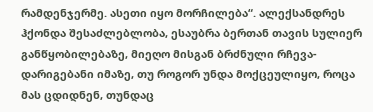რამდენჯერმე. ასეთი იყო მორჩილება“. ალექსანდრეს ჰქონდა შესაძლებლობა, ესაუბრა ბერთან თავის სულიერ განწყობილებაზე, მიეღო მისგან ბრძნული რჩევა-დარიგებანი იმაზე, თუ როგორ უნდა მოქცეულიყო, როცა მას ცდიდნენ, თუნდაც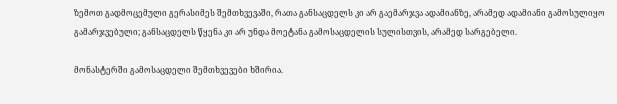ზემოთ გადმოცემული გერასიმეს შემთხვევაში, რათა განსაცდელს კი არ გაემარჯვა ადამიანზე, არამედ ადამიანი გამოსულიყო გამარჯვებული; განსაცდელს წყენა კი არ უნდა მოეტანა გამოსაცდელის სულისთვის, არამედ სარგებელი.

მონასტერში გამოსაცდელი შემთხვევები ხშირია.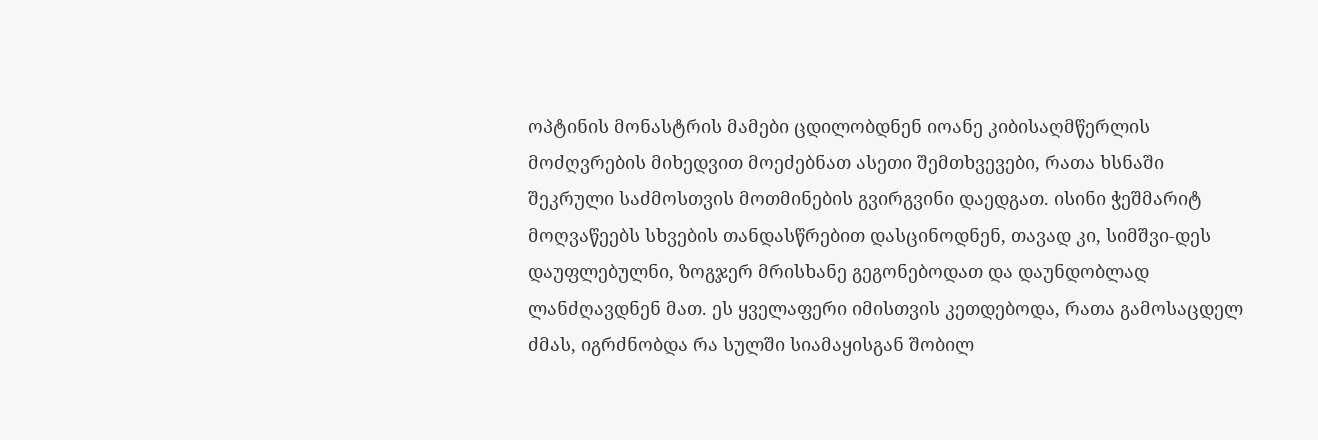ოპტინის მონასტრის მამები ცდილობდნენ იოანე კიბისაღმწერლის მოძღვრების მიხედვით მოეძებნათ ასეთი შემთხვევები, რათა ხსნაში შეკრული საძმოსთვის მოთმინების გვირგვინი დაედგათ. ისინი ჭეშმარიტ მოღვაწეებს სხვების თანდასწრებით დასცინოდნენ, თავად კი, სიმშვი-დეს დაუფლებულნი, ზოგჯერ მრისხანე გეგონებოდათ და დაუნდობლად ლანძღავდნენ მათ. ეს ყველაფერი იმისთვის კეთდებოდა, რათა გამოსაცდელ ძმას, იგრძნობდა რა სულში სიამაყისგან შობილ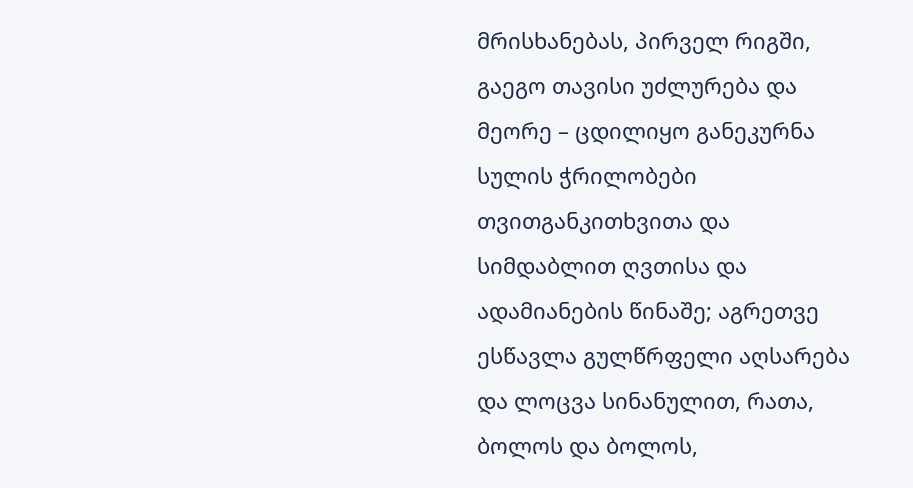მრისხანებას, პირველ რიგში, გაეგო თავისი უძლურება და მეორე – ცდილიყო განეკურნა სულის ჭრილობები თვითგანკითხვითა და სიმდაბლით ღვთისა და ადამიანების წინაშე; აგრეთვე ესწავლა გულწრფელი აღსარება და ლოცვა სინანულით, რათა, ბოლოს და ბოლოს,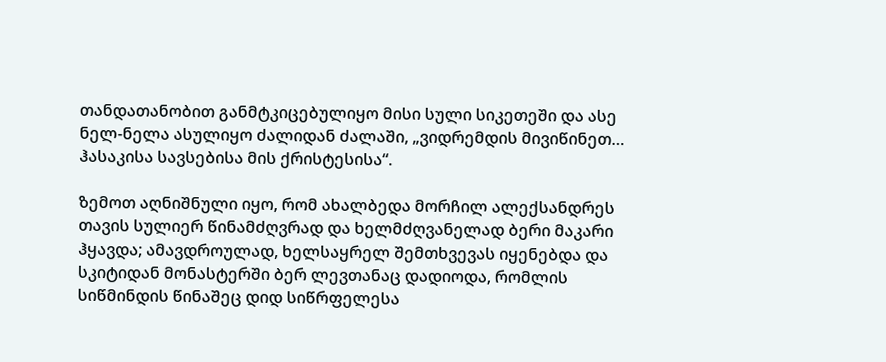თანდათანობით განმტკიცებულიყო მისი სული სიკეთეში და ასე ნელ-ნელა ასულიყო ძალიდან ძალაში, „ვიდრემდის მივიწინეთ… ჰასაკისა სავსებისა მის ქრისტესისა“.

ზემოთ აღნიშნული იყო, რომ ახალბედა მორჩილ ალექსანდრეს თავის სულიერ წინამძღვრად და ხელმძღვანელად ბერი მაკარი ჰყავდა; ამავდროულად, ხელსაყრელ შემთხვევას იყენებდა და სკიტიდან მონასტერში ბერ ლევთანაც დადიოდა, რომლის სიწმინდის წინაშეც დიდ სიწრფელესა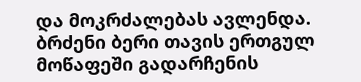და მოკრძალებას ავლენდა. ბრძენი ბერი თავის ერთგულ მოწაფეში გადარჩენის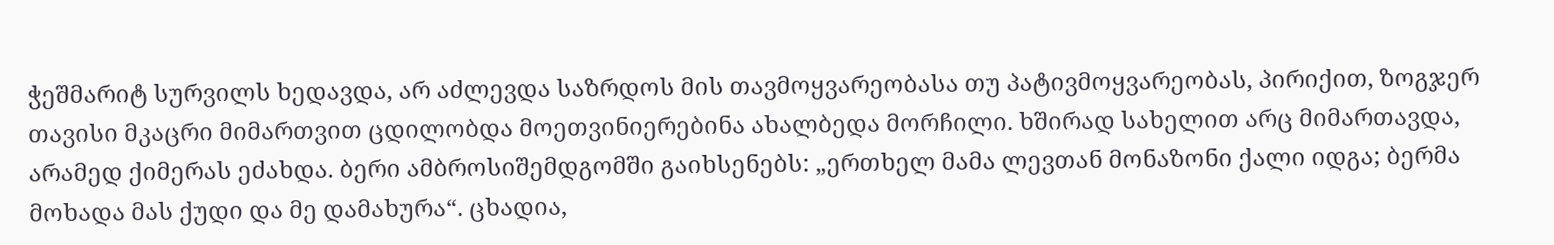ჭეშმარიტ სურვილს ხედავდა, არ აძლევდა საზრდოს მის თავმოყვარეობასა თუ პატივმოყვარეობას, პირიქით, ზოგჯერ თავისი მკაცრი მიმართვით ცდილობდა მოეთვინიერებინა ახალბედა მორჩილი. ხშირად სახელით არც მიმართავდა, არამედ ქიმერას ეძახდა. ბერი ამბროსიშემდგომში გაიხსენებს: „ერთხელ მამა ლევთან მონაზონი ქალი იდგა; ბერმა მოხადა მას ქუდი და მე დამახურა“. ცხადია,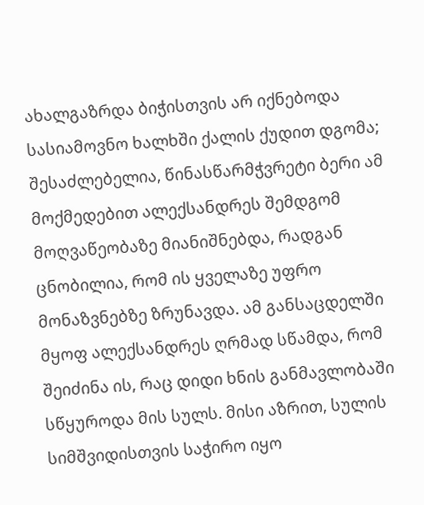ახალგაზრდა ბიჭისთვის არ იქნებოდა სასიამოვნო ხალხში ქალის ქუდით დგომა; შესაძლებელია, წინასწარმჭვრეტი ბერი ამ მოქმედებით ალექსანდრეს შემდგომ მოღვაწეობაზე მიანიშნებდა, რადგან ცნობილია, რომ ის ყველაზე უფრო მონაზვნებზე ზრუნავდა. ამ განსაცდელში მყოფ ალექსანდრეს ღრმად სწამდა, რომ შეიძინა ის, რაც დიდი ხნის განმავლობაში სწყუროდა მის სულს. მისი აზრით, სულის სიმშვიდისთვის საჭირო იყო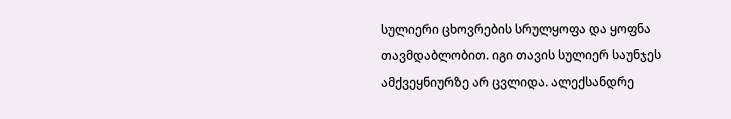სულიერი ცხოვრების სრულყოფა და ყოფნა თავმდაბლობით. იგი თავის სულიერ საუნჯეს ამქვეყნიურზე არ ცვლიდა. ალექსანდრე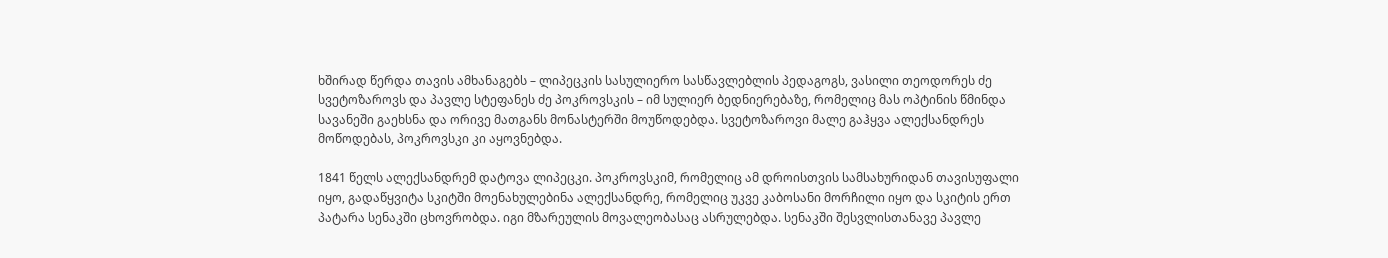ხშირად წერდა თავის ამხანაგებს – ლიპეცკის სასულიერო სასწავლებლის პედაგოგს, ვასილი თეოდორეს ძე სვეტოზაროვს და პავლე სტეფანეს ძე პოკროვსკის – იმ სულიერ ბედნიერებაზე, რომელიც მას ოპტინის წმინდა სავანეში გაეხსნა და ორივე მათგანს მონასტერში მოუწოდებდა. სვეტოზაროვი მალე გაჰყვა ალექსანდრეს მოწოდებას, პოკროვსკი კი აყოვნებდა.

1841 წელს ალექსანდრემ დატოვა ლიპეცკი. პოკროვსკიმ, რომელიც ამ დროისთვის სამსახურიდან თავისუფალი იყო, გადაწყვიტა სკიტში მოენახულებინა ალექსანდრე, რომელიც უკვე კაბოსანი მორჩილი იყო და სკიტის ერთ პატარა სენაკში ცხოვრობდა. იგი მზარეულის მოვალეობასაც ასრულებდა. სენაკში შესვლისთანავე პავლე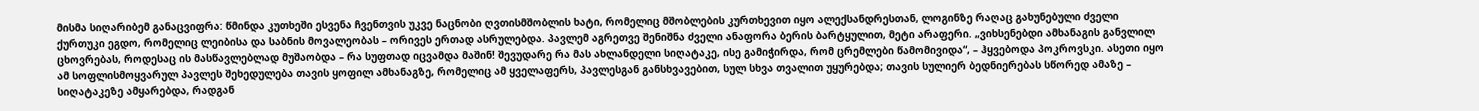მისმა სიღარიბემ განაცვიფრა: წმინდა კუთხეში ესვენა ჩვენთვის უკვე ნაცნობი ღვთისმშობლის ხატი, რომელიც მშობლების კურთხევით იყო ალექსანდრესთან, ლოგინზე რაღაც გახუნებული ძველი ქურთუკი ეგდო, რომელიც ლეიბისა და საბნის მოვალეობას – ორივეს ერთად ასრულებდა. პავლემ აგრეთვე შენიშნა ძველი ანაფორა ბერის ბარტყულით, მეტი არაფერი. „ვიხსენებდი ამხანაგის განვლილ ცხოვრებას, როდესაც ის მასწავლებლად მუშაობდა – რა სუფთად იცვამდა მაშინ! შევუდარე რა მას ახლანდელი სიღატაკე, ისე გამიჭირდა, რომ ცრემლები წამომივიდა“, – ჰყვებოდა პოკროვსკი. ასეთი იყო ამ სოფლისმოყვარულ პავლეს შეხედულება თავის ყოფილ ამხანაგზე, რომელიც ამ ყველაფერს, პავლესგან განსხვავებით, სულ სხვა თვალით უყურებდა; თავის სულიერ ბედნიერებას სწორედ ამაზე – სიღატაკეზე ამყარებდა, რადგან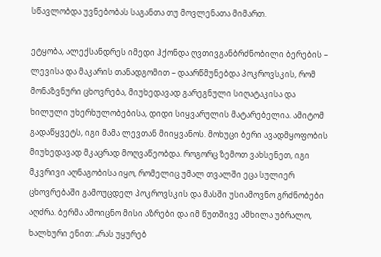სწავლობდა უვნებობას საგანთა თუ მოვლენათა მიმართ.

ეტყობა, ალექსანდრეს იმედი ჰქონდა ღვთივგანბრძნობილი ბერების – ლევისა და მაკარის თანადგომით – დაარწმუნებდა პოკროვსკის, რომ მონაზვნური ცხოვრება, მიუხედავად გარეგნული სიღატაკისა და ხილული უხერხულობებისა, დიდი სიყვარულის მატარებელია. ამიტომ გადაწყვეტს, იგი მამა ლევთან მიიყვანოს. მოხუცი ბერი ავადმყოფობის მიუხედავად მკაცრად მოღვაწეობდა. როგორც ზემოთ ვახსენეთ, იგი მკვრივი აღნაგობისა იყო, რომელიც უმალ თვალში ეცა სულიერ ცხოვრებაში გამოუცდელ პოკროვსკის და მასში უსიამოვნო გრძნობები აღძრა. ბერმა ამოიცნო მისი აზრები და იმ წუთშივე ამხილა უბრალო, ხალხური ენით: „რას უყურებ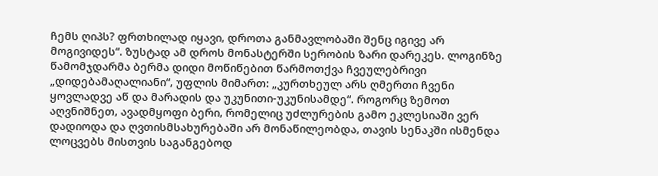ჩემს ღიპს? ფრთხილად იყავი, დროთა განმავლობაში შენც იგივე არ მოგივიდეს“. ზუსტად ამ დროს მონასტერში სერობის ზარი დარეკეს. ლოგინზე წამომჯდარმა ბერმა დიდი მოწიწებით წარმოთქვა ჩვეულებრივი „დიდებამაღალიანი“, უფლის მიმართ: „კურთხეულ არს ღმერთი ჩვენი ყოვლადვე აწ და მარადის და უკუნითი-უკუნისამდე“. როგორც ზემოთ აღვნიშნეთ, ავადმყოფი ბერი, რომელიც უძლურების გამო ეკლესიაში ვერ დადიოდა და ღვთისმსახურებაში არ მონაწილეობდა, თავის სენაკში ისმენდა ლოცვებს მისთვის საგანგებოდ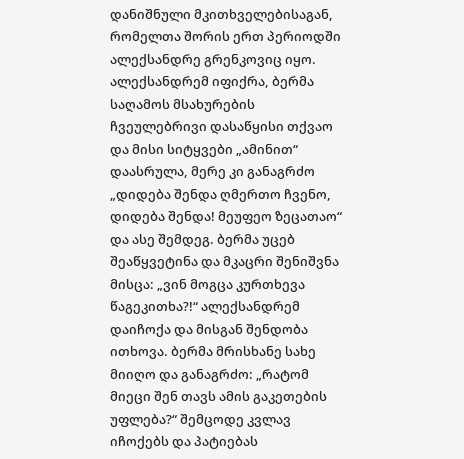დანიშნული მკითხველებისაგან, რომელთა შორის ერთ პერიოდში ალექსანდრე გრენკოვიც იყო. ალექსანდრემ იფიქრა, ბერმა საღამოს მსახურების ჩვეულებრივი დასაწყისი თქვაო და მისი სიტყვები „ამინით“ დაასრულა, მერე კი განაგრძო „დიდება შენდა ღმერთო ჩვენო, დიდება შენდა! მეუფეო ზეცათაო“ და ასე შემდეგ. ბერმა უცებ შეაწყვეტინა და მკაცრი შენიშვნა მისცა: „ვინ მოგცა კურთხევა წაგეკითხა?!“ ალექსანდრემ დაიჩოქა და მისგან შენდობა ითხოვა. ბერმა მრისხანე სახე მიიღო და განაგრძო: „რატომ მიეცი შენ თავს ამის გაკეთების უფლება?“ შემცოდე კვლავ იჩოქებს და პატიებას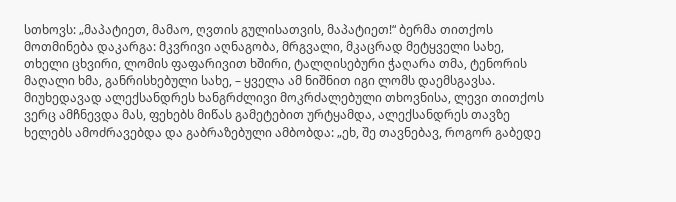სთხოვს: „მაპატიეთ, მამაო, ღვთის გულისათვის, მაპატიეთ!“ ბერმა თითქოს მოთმინება დაკარგა: მკვრივი აღნაგობა, მრგვალი, მკაცრად მეტყველი სახე, თხელი ცხვირი, ლომის ფაფარივით ხშირი, ტალღისებური ჭაღარა თმა, ტენორის მაღალი ხმა, განრისხებული სახე, – ყველა ამ ნიშნით იგი ლომს დაემსგავსა. მიუხედავად ალექსანდრეს ხანგრძლივი მოკრძალებული თხოვნისა, ლევი თითქოს ვერც ამჩნევდა მას, ფეხებს მიწას გამეტებით ურტყამდა, ალექსანდრეს თავზე ხელებს ამოძრავებდა და გაბრაზებული ამბობდა: „ეხ, შე თავნებავ, როგორ გაბედე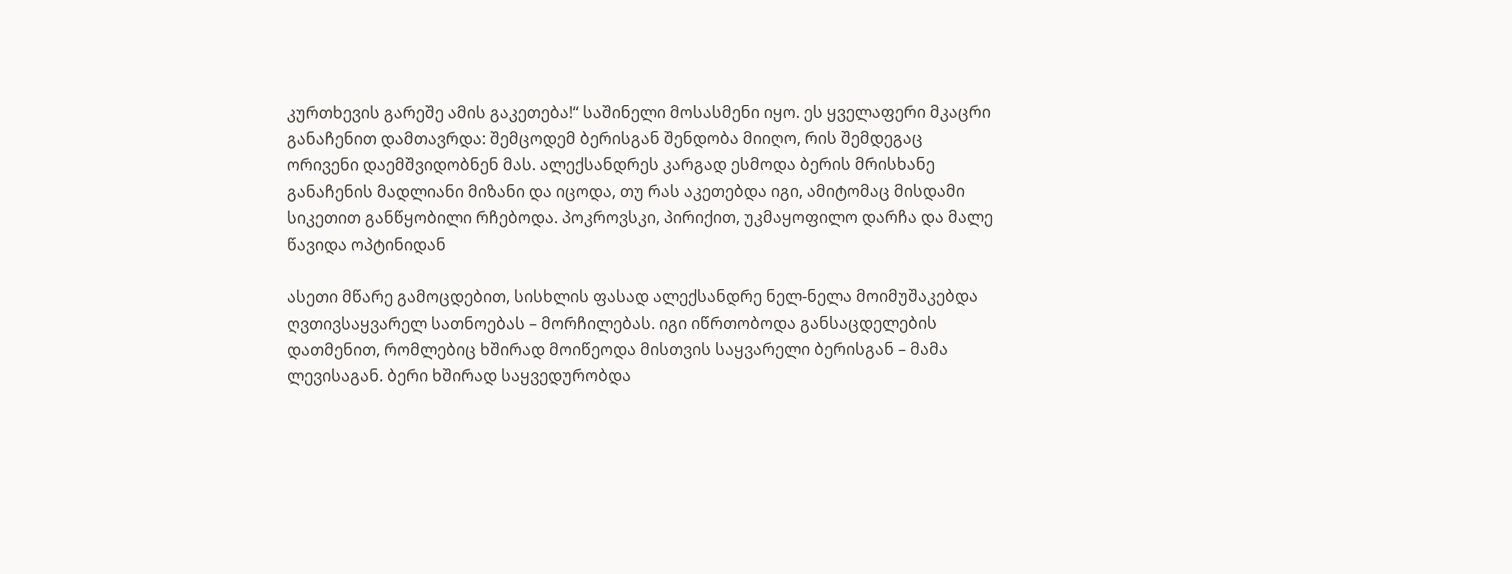კურთხევის გარეშე ამის გაკეთება!“ საშინელი მოსასმენი იყო. ეს ყველაფერი მკაცრი განაჩენით დამთავრდა: შემცოდემ ბერისგან შენდობა მიიღო, რის შემდეგაც ორივენი დაემშვიდობნენ მას. ალექსანდრეს კარგად ესმოდა ბერის მრისხანე განაჩენის მადლიანი მიზანი და იცოდა, თუ რას აკეთებდა იგი, ამიტომაც მისდამი სიკეთით განწყობილი რჩებოდა. პოკროვსკი, პირიქით, უკმაყოფილო დარჩა და მალე წავიდა ოპტინიდან

ასეთი მწარე გამოცდებით, სისხლის ფასად ალექსანდრე ნელ-ნელა მოიმუშაკებდა ღვთივსაყვარელ სათნოებას – მორჩილებას. იგი იწრთობოდა განსაცდელების დათმენით, რომლებიც ხშირად მოიწეოდა მისთვის საყვარელი ბერისგან – მამა ლევისაგან. ბერი ხშირად საყვედურობდა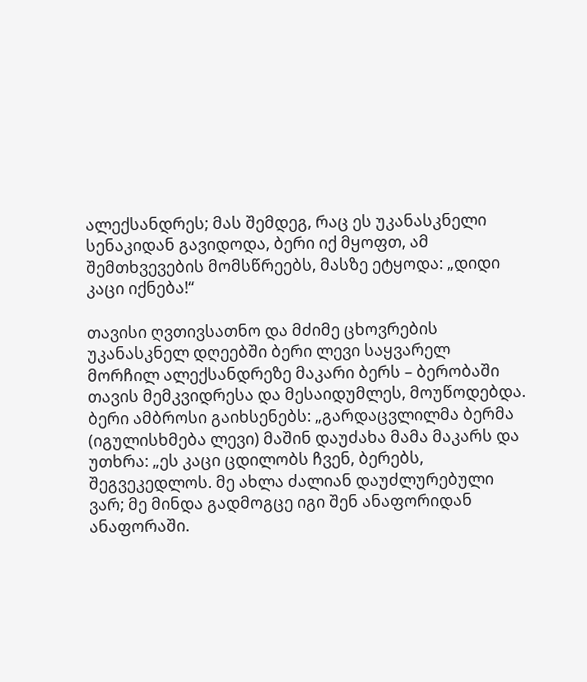ალექსანდრეს; მას შემდეგ, რაც ეს უკანასკნელი სენაკიდან გავიდოდა, ბერი იქ მყოფთ, ამ შემთხვევების მომსწრეებს, მასზე ეტყოდა: „დიდი კაცი იქნება!“

თავისი ღვთივსათნო და მძიმე ცხოვრების უკანასკნელ დღეებში ბერი ლევი საყვარელ მორჩილ ალექსანდრეზე მაკარი ბერს – ბერობაში თავის მემკვიდრესა და მესაიდუმლეს, მოუწოდებდა. ბერი ამბროსი გაიხსენებს: „გარდაცვლილმა ბერმა (იგულისხმება ლევი) მაშინ დაუძახა მამა მაკარს და უთხრა: „ეს კაცი ცდილობს ჩვენ, ბერებს, შეგვეკედლოს. მე ახლა ძალიან დაუძლურებული ვარ; მე მინდა გადმოგცე იგი შენ ანაფორიდან ანაფორაში.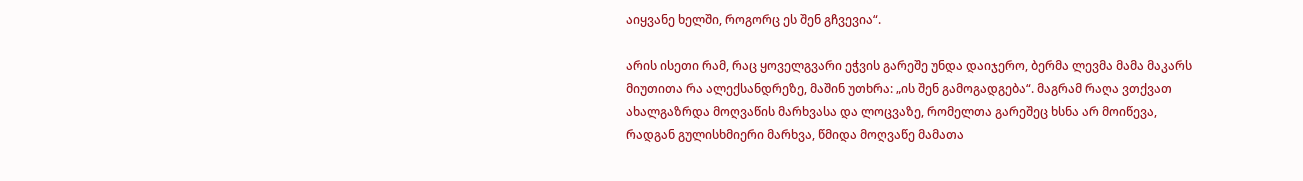აიყვანე ხელში, როგორც ეს შენ გჩვევია“.

არის ისეთი რამ, რაც ყოველგვარი ეჭვის გარეშე უნდა დაიჯერო, ბერმა ლევმა მამა მაკარს მიუთითა რა ალექსანდრეზე, მაშინ უთხრა: „ის შენ გამოგადგება“. მაგრამ რაღა ვთქვათ ახალგაზრდა მოღვაწის მარხვასა და ლოცვაზე, რომელთა გარეშეც ხსნა არ მოიწევა, რადგან გულისხმიერი მარხვა, წმიდა მოღვაწე მამათა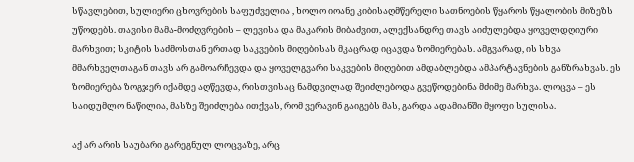სწავლებით, სულიერი ცხოვრების საფუძველია , ხოლო იოანე კიბისაღმწერელი სათნოების წყაროს წყალობის მიზეზს უწოდებს. თავისი მამა-მოძღვრების – ლევისა და მაკარის მიბაძვით, ალექსანდრე თავს აიძულებდა ყოველდღიური მარხვით; სკიტის საძმოსთან ერთად საკვების მიღებისას მკაცრად იცავდა ზომიერებას. ამგვარად, ის სხვა მმარხველთაგან თავს არ გამოარჩევდა და ყოველგვარი საკვების მიღებით ამდაბლებდა ამპარტავნების განზრახვას. ეს ზომიერება ზოგჯერ იქამდე აღწევდა, რისთვისაც ნამდვილად შეიძლებოდა გვეწოდებინა მძიმე მარხვა. ლოცვა – ეს საიდუმლო ნაწილია, მასზე შეიძლება ითქვას, რომ ვერავინ გაიგებს მას, გარდა ადამიანში მყოფი სულისა.

აქ არ არის საუბარი გარეგნულ ლოცვაზე, არც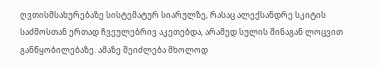ღვთისმსახურებაზე სისტემატურ სიარულზე, რასაც ალექსანდრე სკიტის საძმოსთან ერთად ჩვეულებრივ აკეთებდა, არამედ სულის შინაგან ლოცვით განწყობილებაზე. ამაზე შეიძლება მხოლოდ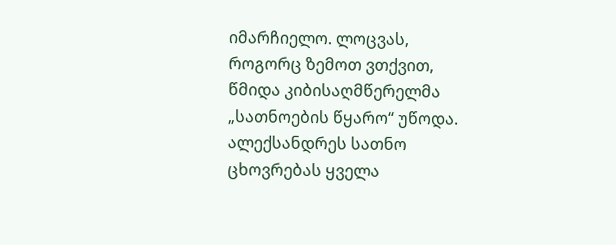იმარჩიელო. ლოცვას, როგორც ზემოთ ვთქვით, წმიდა კიბისაღმწერელმა „სათნოების წყარო“ უწოდა. ალექსანდრეს სათნო ცხოვრებას ყველა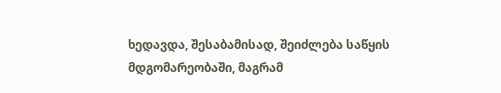ხედავდა, შესაბამისად, შეიძლება საწყის მდგომარეობაში, მაგრამ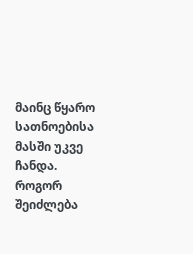მაინც წყარო სათნოებისა მასში უკვე ჩანდა. როგორ შეიძლება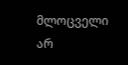მლოცველი არ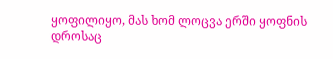ყოფილიყო, მას ხომ ლოცვა ერში ყოფნის დროსაც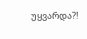უყვარდა?!